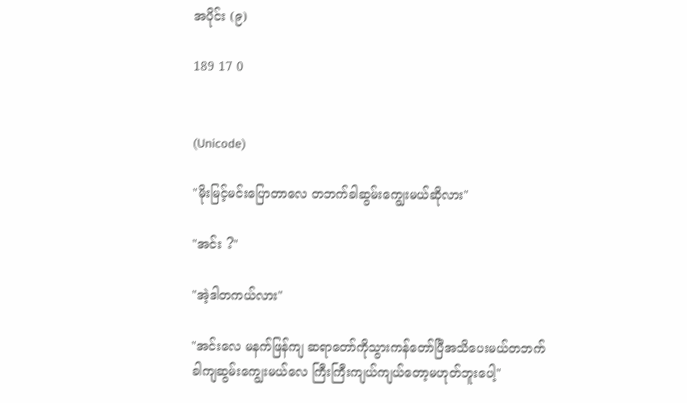အပိုင်း (၉)

189 17 0


(Unicode)

"မိုးမြင့်မင်းပြောတာ‌လေ တဘက်ခါဆွမ်းကျွေးမယ်ဆိုလား"

"အင်း ?"

"အဲ့ဒါတကယ်လား"

"အင်းလေ မနက်ဖြန်ကျ ဆရာတော်ကိုသွားကန်တော်ပြီအသိပေးမယ်တဘက်ခါကျဆွမ်း‌ကျွေးမယ်လေ ကြီးကြီးကျယ်ကျယ်တော့မဟုတ်ဘူးပေါ့"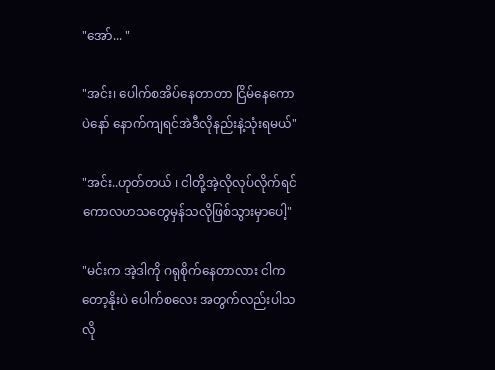"အော်... "

"အင်း၊ ပေါက်စအိပ်နေတာတာ ငြိမ်နေကောပဲနော် နောက်ကျရင်အဲဒီလိုနည်းနဲ့သုံးရမယ်"

"အင်း..ဟုတ်တယ် ၊ ငါတို့အဲ့လိုလုပ်လိုက်ရင် ကောလဟသတွေမှန်သလိုဖြစ်သွားမှာပေါ့"

"မင်းက အဲ့ဒါကို ဂရုစိုက်နေတာလား ငါကတော့နိုးပဲ ပေါက်စလေး‌ အတွက်လည်းပါသလို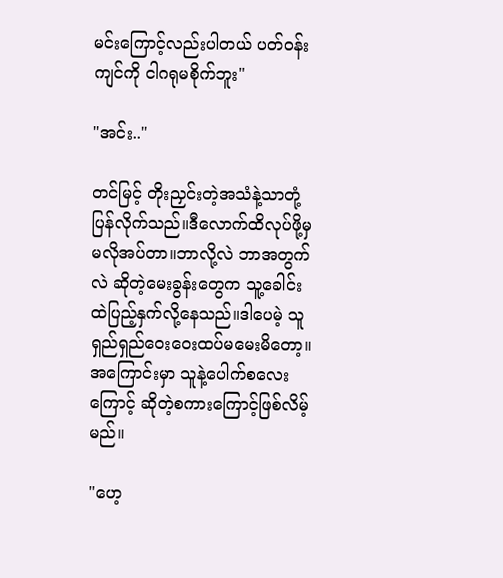မင်းကြောင့်လည်းပါတယ် ပတ်ဝန်းကျင်ကို ငါဂရုမစိုက်ဘူး"

"အင်း.."

တင်မြင့် တိုးညှင်းတဲ့အသံနဲ့သာတုံ့ပြန်လိုက်သည်။ဒီလောက်ထိလုပ်ဖို့မှမလိုအပ်တာ။ဘာလို့လဲ ဘာအတွက်လဲ ဆိုတဲ့မေးခွန်းတွေက သူ့ခေါင်းထဲပြည့်နှက်လို့နေသည်။ဒါပေမဲ့ သူရှည်ရှည်ဝေးဝေးထပ်မမေးမိတော့။အကြောင်းမှာ သူနဲ့ပေါက်စလေးကြောင့် ဆိုတဲ့စကားကြောင့်ဖြစ်လိမ့်မည်။

"ဟေ့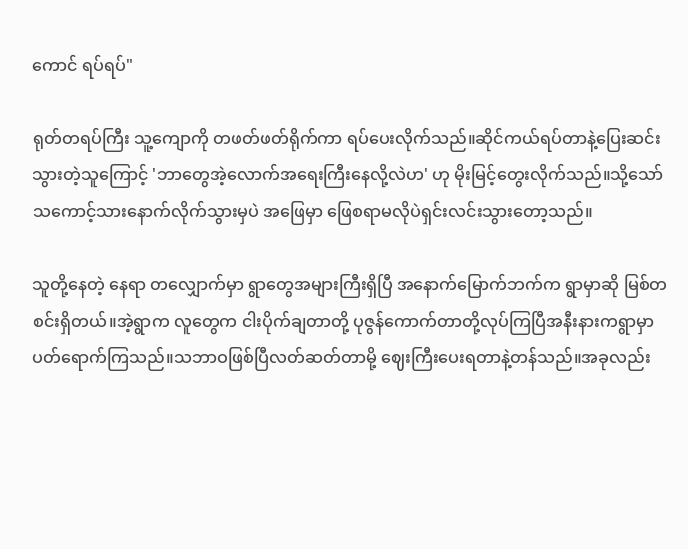ကောင် ရပ်ရပ်"

ရုတ်တရပ်ကြီး သူ့ကျောကို တဖတ်ဖတ်ရိုက်ကာ ရပ်‌ပေးလိုက်သည်။ဆိုင်ကယ်ရပ်တာနဲ့ပြေးဆင်းသွားတဲ့သူကြောင့် 'ဘာတွေအဲ့လောက်အရေးကြီးနေလို့လဲဟ' ဟု မိုးမြင့်တွေးလိုက်သည်။သို့သော် သကောင့်သားနောက်လိုက်သွားမှပဲ အဖြေမှာ ဖြေစရာမလိုပဲရှင်းလင်းသွားတော့သည်။

သူတို့နေတဲ့ နေရာ တလျှောက်မှာ ရွာတွေအများကြီးရှိပြီ အနောက်မြောက်ဘက်က ရွာမှာဆို မြစ်တစင်းရှိတယ်။အဲ့ရွာက လူတွေက ငါးပိုက်ချတာတို့ ပုဇွန်ကောက်တာတို့လုပ်ကြပြီအနီးနားကရွာမှာ ပတ်ရောက်ကြသည်။သဘာဝဖြစ်ပြီလတ်ဆတ်တာမို့ ဈေးကြီးပေးရတာနဲ့တန်သည်။အခုလည်း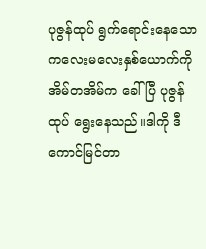ပုဇွန်ထုပ် ရွက်ရောင်းနေသော ကလေးမလေးနှစ်ယောက်ကို အိမ်တအိမ်က ခေါ်ပြီ ပုဇွန်ထုပ် ရွေးနေသည်။ဒါကို ဒီကောင်မြင်တာ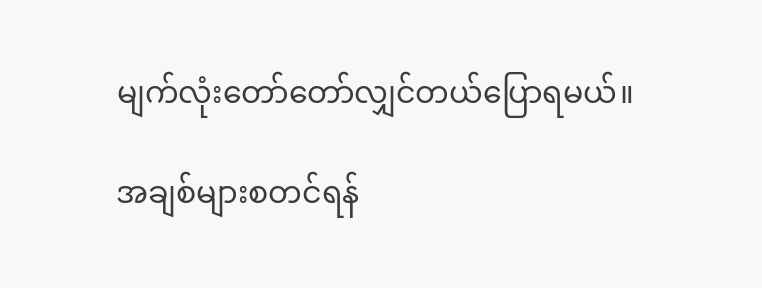မျက်လုံးတော်တော်လျှင်တယ်ပြောရမယ်။

အချစ်များစတင်ရန်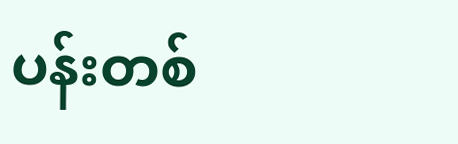ပန်းတစ်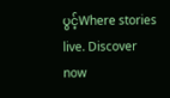ပွင့်Where stories live. Discover now